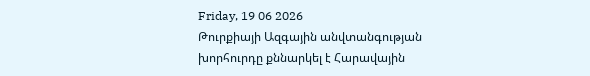Friday, 19 06 2026
Թուրքիայի Ազգային անվտանգության խորհուրդը քննարկել է Հարավային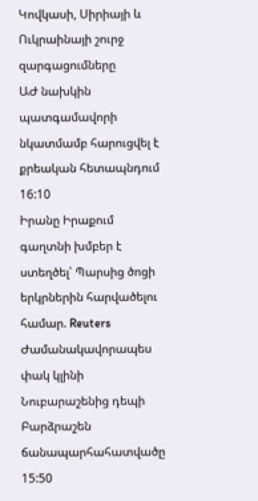Կովկասի, Սիրիայի և Ուկրաինայի շուրջ զարգացումները
ԱԺ նախկին պատգամավորի նկատմամբ հարուցվել է քրեական հետապնդում
16:10
Իրանը Իրաքում գաղտնի խմբեր է ստեղծել՝ Պարսից ծոցի երկրներին հարվածելու համար. Reuters
Ժամանակավորապես փակ կլինի Նուբարաշենից դեպի Բարձրաշեն ճանապարհահատվածը
15:50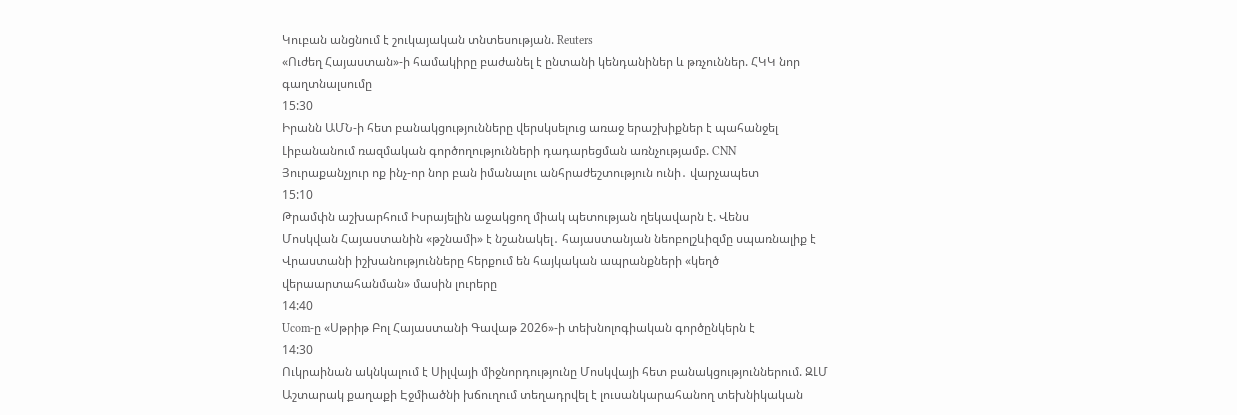Կուբան անցնում է շուկայական տնտեսության. Reuters
«Ուժեղ Հայաստան»-ի համակիրը բաժանել է ընտանի կենդանիներ և թռչուններ. ՀԿԿ նոր գաղտնալսումը
15:30
Իրանն ԱՄՆ-ի հետ բանակցությունները վերսկսելուց առաջ երաշխիքներ է պահանջել Լիբանանում ռազմական գործողությունների դադարեցման առնչությամբ. CNN
Յուրաքանչյուր ոք ինչ-որ նոր բան իմանալու անհրաժեշտություն ունի․ վարչապետ
15:10
Թրամփն աշխարհում Իսրայելին աջակցող միակ պետության ղեկավարն է. Վենս
Մոսկվան Հայաստանին «թշնամի» է նշանակել․ հայաստանյան նեոբոլշևիզմը սպառնալիք է
Վրաստանի իշխանությունները հերքում են հայկական ապրանքների «կեղծ վերաարտահանման» մասին լուրերը
14:40
Ucom-ը «Սթրիթ Բոլ Հայաստանի Գավաթ 2026»-ի տեխնոլոգիական գործընկերն է
14:30
Ուկրաինան ակնկալում է Սիլվայի միջնորդությունը Մոսկվայի հետ բանակցություններում. ԶԼՄ
Աշտարակ քաղաքի Էջմիածնի խճուղում տեղադրվել է լուսանկարահանող տեխնիկական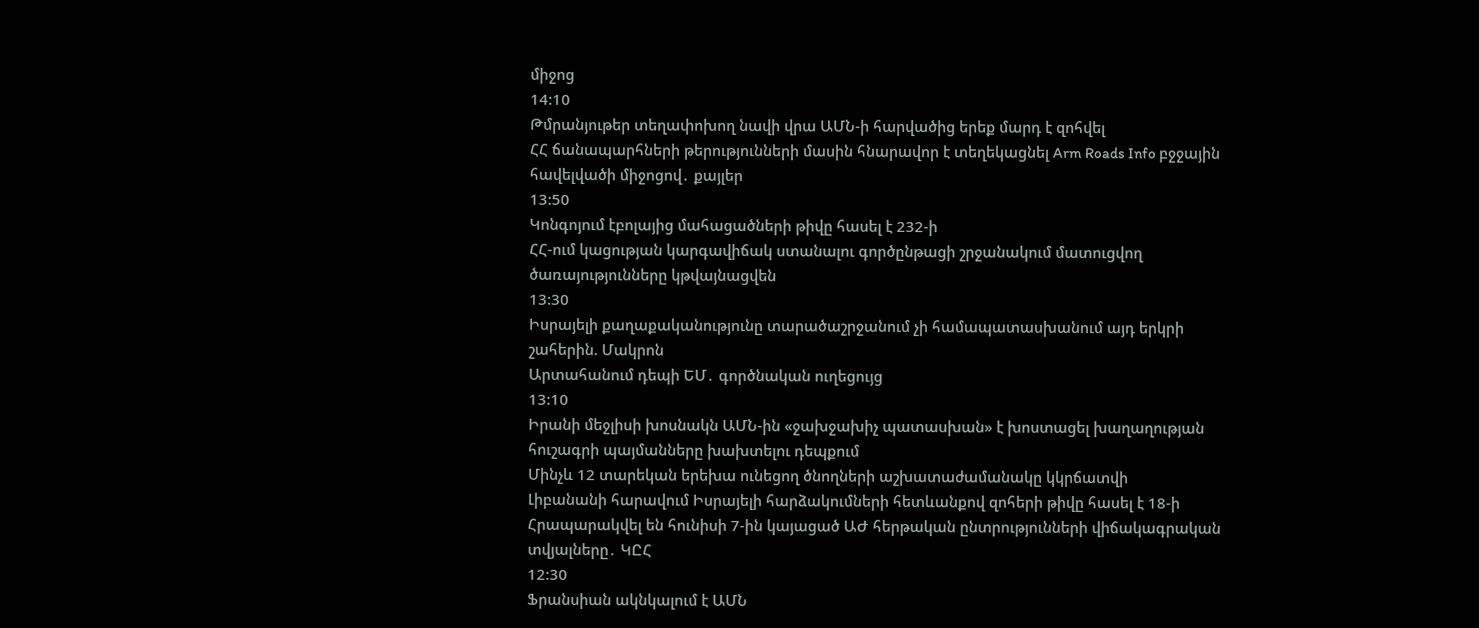միջոց
14:10
Թմրանյութեր տեղափոխող նավի վրա ԱՄՆ-ի հարվածից երեք մարդ է զոհվել
ՀՀ ճանապարհների թերությունների մասին հնարավոր է տեղեկացնել Arm Roads Info բջջային հավելվածի միջոցով․ քայլեր
13:50
Կոնգոյում էբոլայից մահացածների թիվը հասել է 232-ի
ՀՀ-ում կացության կարգավիճակ ստանալու գործընթացի շրջանակում մատուցվող ծառայությունները կթվայնացվեն
13:30
Իսրայելի քաղաքականությունը տարածաշրջանում չի համապատասխանում այդ երկրի շահերին. Մակրոն
Արտահանում դեպի ԵՄ․ գործնական ուղեցույց
13:10
Իրանի մեջլիսի խոսնակն ԱՄՆ-ին «ջախջախիչ պատասխան» է խոստացել խաղաղության հուշագրի պայմանները խախտելու դեպքում
Մինչև 12 տարեկան երեխա ունեցող ծնողների աշխատաժամանակը կկրճատվի
Լիբանանի հարավում Իսրայելի հարձակումների հետևանքով զոհերի թիվը հասել է 18-ի
Հրապարակվել են հունիսի 7-ին կայացած ԱԺ հերթական ընտրությունների վիճակագրական տվյալները․ ԿԸՀ
12:30
Ֆրանսիան ակնկալում է ԱՄՆ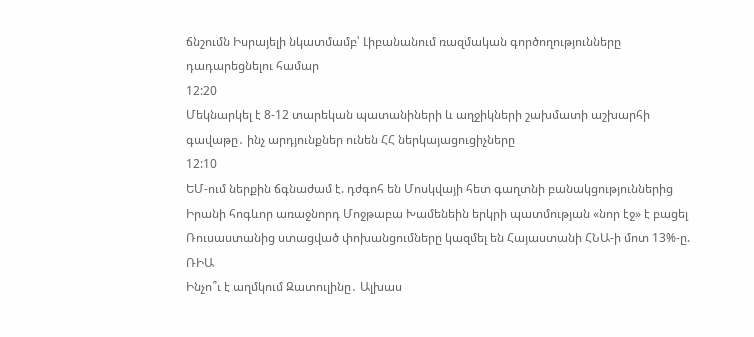ճնշումն Իսրայելի նկատմամբ՝ Լիբանանում ռազմական գործողությունները դադարեցնելու համար
12:20
Մեկնարկել է 8-12 տարեկան պատանիների և աղջիկների շախմատի աշխարհի գավաթը․ ինչ արդյունքներ ունեն ՀՀ ներկայացուցիչները
12:10
ԵՄ-ում ներքին ճգնաժամ է. դժգոհ են Մոսկվայի հետ գաղտնի բանակցություններից
Իրանի հոգևոր առաջնորդ Մոջթաբա Խամենեին երկրի պատմության «նոր էջ» է բացել
Ռուսաստանից ստացված փոխանցումները կազմել են Հայաստանի ՀՆԱ-ի մոտ 13%-ը. ՌԻԱ
Ինչո՞ւ է աղմկում Զատուլինը․ Ալխաս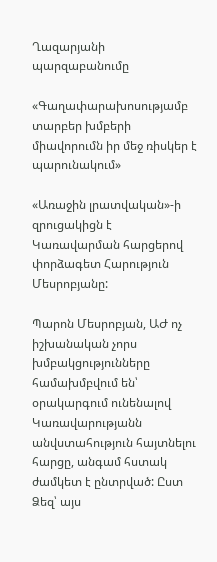Ղազարյանի պարզաբանումը

«Գաղափարախոսությամբ տարբեր խմբերի միավորումն իր մեջ ռիսկեր է պարունակում»

«Առաջին լրատվական»-ի զրուցակիցն է Կառավարման հարցերով փորձագետ Հարություն Մեսրոբյանը:

Պարոն Մեսրոբյան, ԱԺ ոչ իշխանական չորս խմբակցությունները համախմբվում են՝ օրակարգում ունենալով Կառավարությանն անվստահություն հայտնելու հարցը, անգամ հստակ ժամկետ է ընտրված: Ըստ Ձեզ՝ այս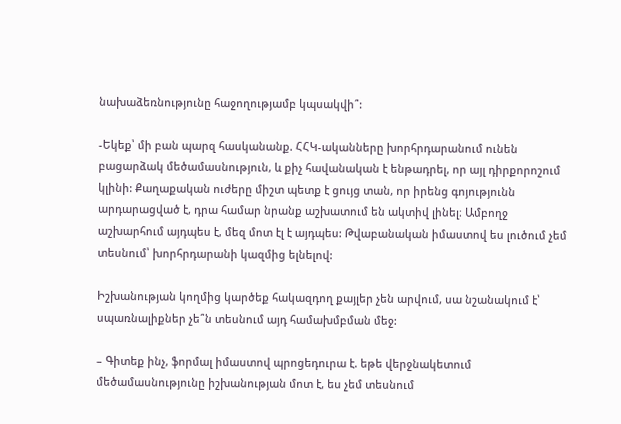նախաձեռնությունը հաջողությամբ կպսակվի՞:

-Եկեք՝ մի բան պարզ հասկանանք. ՀՀԿ-ականները խորհրդարանում ունեն բացարձակ մեծամասնություն, և քիչ հավանական է ենթադրել, որ այլ դիրքորոշում կլինի: Քաղաքական ուժերը միշտ պետք է ցույց տան, որ իրենց գոյությունն արդարացված է, դրա համար նրանք աշխատում են ակտիվ լինել։ Ամբողջ աշխարհում այդպես է, մեզ մոտ էլ է այդպես: Թվաբանական իմաստով ես լուծում չեմ տեսնում՝ խորհրդարանի կազմից ելնելով:

Իշխանության կողմից կարծեք հակազդող քայլեր չեն արվում, սա նշանակում է՝ սպառնալիքներ չե՞ն տեսնում այդ համախմբման մեջ:

– Գիտեք ինչ, ֆորմալ իմաստով պրոցեդուրա է. եթե վերջնակետում մեծամասնությունը իշխանության մոտ է, ես չեմ տեսնում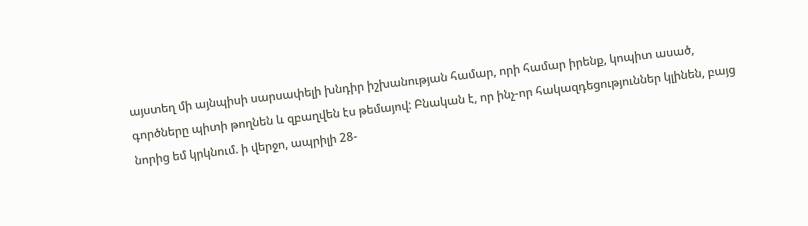այստեղ մի այնպիսի սարսափելի խնդիր իշխանության համար, որի համար իրենք, կոպիտ ասած, գործները պիտի թողնեն և զբաղվեն էս թեմայով: Բնական է, որ ինչ-որ հակազդեցություններ կլինեն, բայց նորից եմ կրկնում. ի վերջո, ապրիլի 28-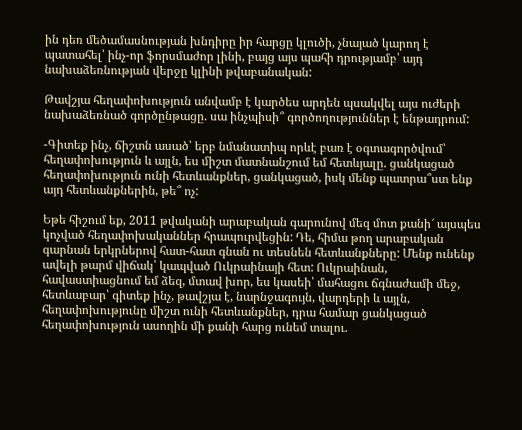ին դեռ մեծամասնության խնդիրը իր հարցը կլուծի, չնայած կարող է պատահել՝ ինչ-որ ֆորսմաժոր լինի, բայց այս պահի դրությամբ՝ այդ նախաձեռնության վերջը կլինի թվաբանական:

Թավշյա հեղափոխություն անվամբ է կարծես արդեն պսակվել այս ուժերի նախաձեռնած գործընթացը. սա ինչպիսի՞ գործողություններ է ենթադրում:

-Գիտեք ինչ, ճիշտն ասած՝ երբ նմանատիպ որևէ բառ է օգտագործվում՝ հեղափոխություն և այլն, ես միշտ մատնանշում եմ հետևյալը. ցանկացած հեղափոխություն ունի հետևանքներ, ցանկացած, իսկ մենք պատրա՞ստ ենք այդ հետևանքներին, թե՞ ոչ:

Եթե հիշում եք, 2011 թվականի արաբական գարունով մեզ մոտ քանի՜ այսպես կոչված հեղափոխականներ հրապուրվեցին: Դե, հիմա թող արաբական գարնան երկրներով հատ-հատ գնան ու տեսնեն հետևանքները: Մենք ունենք ավելի թարմ վիճակ՝ կապված Ուկրաինայի հետ: Ուկրաինան, հավաստիացնում եմ ձեզ, մտավ խոր, ես կասեի՝ մահացու ճգնաժամի մեջ, հետևաբար՝ գիտեք ինչ, թավշյա է, նարնջագույն, վարդերի և այլն, հեղափոխությունը միշտ ունի հետևանքներ, դրա համար ցանկացած հեղափոխություն ասողին մի քանի հարց ունեմ տալու.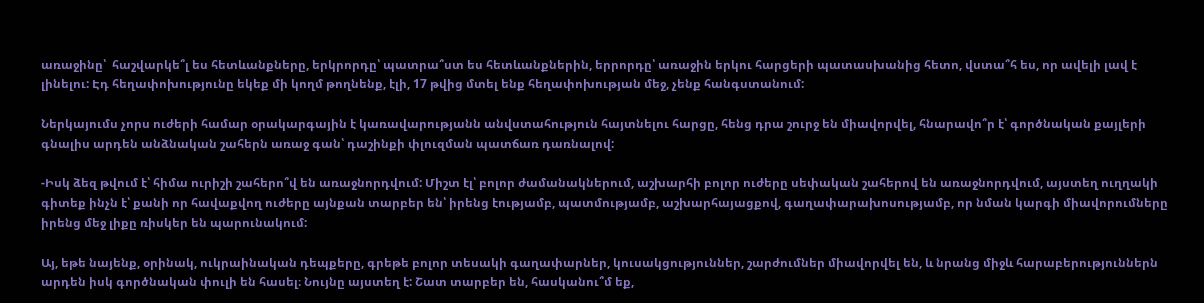առաջինը՝  հաշվարկե՞լ ես հետևանքները, երկրորդը՝ պատրա՞ստ ես հետևանքներին, երրորդը՝ առաջին երկու հարցերի պատասխանից հետո, վստա՞հ ես, որ ավելի լավ է լինելու: Էդ հեղափոխությունը եկեք մի կողմ թողնենք, էլի, 17 թվից մտել ենք հեղափոխության մեջ, չենք հանգստանում:

Ներկայումս չորս ուժերի համար օրակարգային է կառավարությանն անվստահություն հայտնելու հարցը, հենց դրա շուրջ են միավորվել, հնարավո՞ր է՝ գործնական քայլերի գնալիս արդեն անձնական շահերն առաջ գան՝ դաշինքի փլուզման պատճառ դառնալով:

-Իսկ ձեզ թվում է՝ հիմա ուրիշի շահերո՞վ են առաջնորդվում: Միշտ էլ՝ բոլոր ժամանակներում, աշխարհի բոլոր ուժերը սեփական շահերով են առաջնորդվում, այստեղ ուղղակի գիտեք ինչն է՝ քանի որ հավաքվող ուժերը այնքան տարբեր են՝ իրենց էությամբ, պատմությամբ, աշխարհայացքով, գաղափարախոսությամբ, որ նման կարգի միավորումները իրենց մեջ լիքը ռիսկեր են պարունակում:

Այ, եթե նայենք, օրինակ, ուկրաինական դեպքերը, գրեթե բոլոր տեսակի գաղափարներ, կուսակցություններ, շարժումներ միավորվել են, և նրանց միջև հարաբերություններն արդեն իսկ գործնական փուլի են հասել։ Նույնը այստեղ է: Շատ տարբեր են, հասկանու՞մ եք,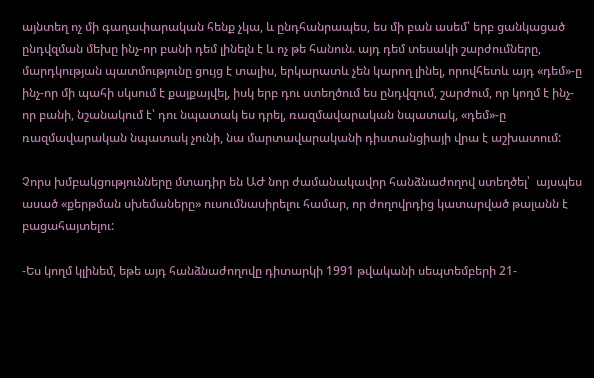այնտեղ ոչ մի գաղափարական հենք չկա, և ընդհանրապես, ես մի բան ասեմ՝ երբ ցանկացած ընդվզման մեխը ինչ-որ բանի դեմ լինելն է և ոչ թե հանուն. այդ դեմ տեսակի շարժումները, մարդկության պատմությունը ցույց է տալիս, երկարատև չեն կարող լինել, որովհետև այդ «դեմ»-ը ինչ-որ մի պահի սկսում է քայքայվել, իսկ երբ դու ստեղծում ես ընդվզում, շարժում, որ կողմ է ինչ-որ բանի, նշանակում է՝ դու նպատակ ես դրել, ռազմավարական նպատակ, «դեմ»-ը ռազմավարական նպատակ չունի, նա մարտավարականի դիստանցիայի վրա է աշխատում:

Չորս խմբակցությունները մտադիր են ԱԺ նոր ժամանակավոր հանձնաժողով ստեղծել՝  այսպես ասած «քերթման սխեմաները» ուսումնասիրելու համար, որ ժողովրդից կատարված թալանն է բացահայտելու:

-Ես կողմ կլինեմ, եթե այդ հանձնաժողովը դիտարկի 1991 թվականի սեպտեմբերի 21-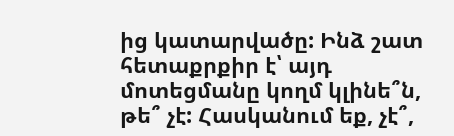ից կատարվածը: Ինձ շատ հետաքրքիր է՝ այդ մոտեցմանը կողմ կլինե՞ն, թե՞ չէ: Հասկանում եք, չէ՞,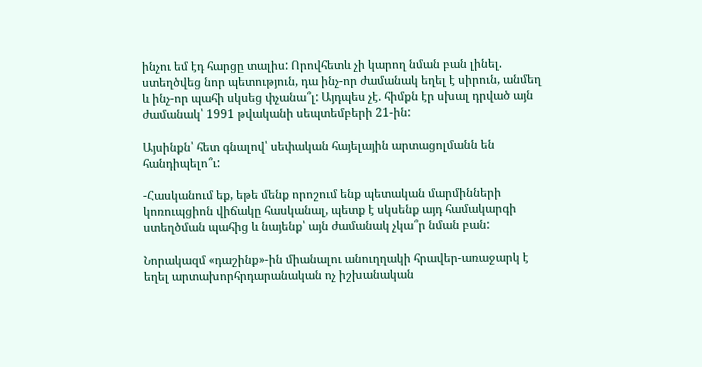ինչու եմ էդ հարցը տալիս: Որովհետև չի կարող նման բան լինել. ստեղծվեց նոր պետություն, դա ինչ-որ ժամանակ եղել է սիրուն, անմեղ և ինչ-որ պահի սկսեց փչանա՞լ: Այդպես չէ. հիմքն էր սխալ դրված այն ժամանակ՝ 1991 թվականի սեպտեմբերի 21-ին:

Այսինքն՝ հետ գնալով՝ սեփական հայելային արտացոլմանն են հանդիպելո՞ւ:

-Հասկանում եք, եթե մենք որոշում ենք պետական մարմինների կոռուպցիոն վիճակը հասկանալ, պետք է սկսենք այդ համակարգի ստեղծման պահից և նայենք՝ այն ժամանակ չկա՞ր նման բան:

Նորակազմ «դաշինք»-ին միանալու անուղղակի հրավեր-առաջարկ է եղել արտախորհրդարանական ոչ իշխանական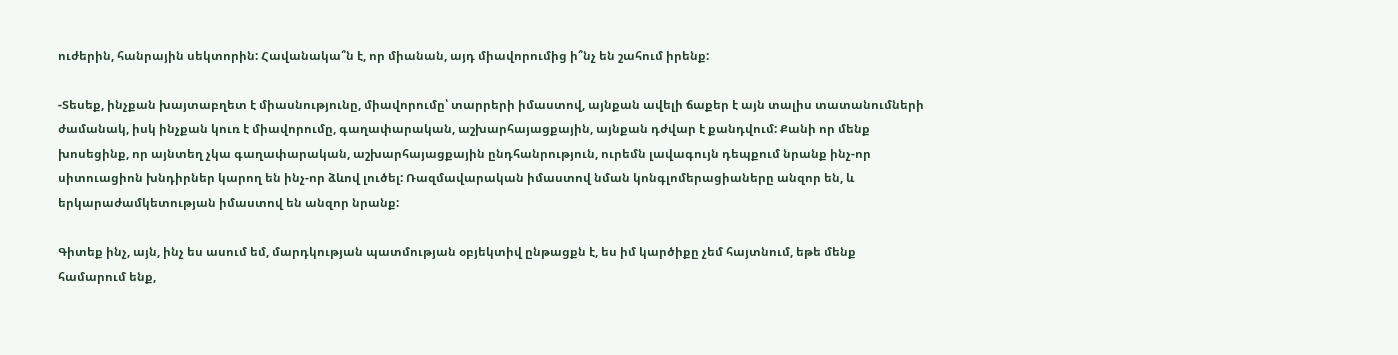ուժերին, հանրային սեկտորին: Հավանակա՞ն է, որ միանան, այդ միավորումից ի՞նչ են շահում իրենք:

-Տեսեք, ինչքան խայտաբղետ է միասնությունը, միավորումը՝ տարրերի իմաստով, այնքան ավելի ճաքեր է այն տալիս տատանումների ժամանակ, իսկ ինչքան կուռ է միավորումը, գաղափարական, աշխարհայացքային, այնքան դժվար է քանդվում: Քանի որ մենք խոսեցինք, որ այնտեղ չկա գաղափարական, աշխարհայացքային ընդհանրություն, ուրեմն լավագույն դեպքում նրանք ինչ-որ սիտուացիոն խնդիրներ կարող են ինչ-որ ձևով լուծել: Ռազմավարական իմաստով նման կոնգլոմերացիաները անզոր են, և երկարաժամկետության իմաստով են անզոր նրանք:

Գիտեք ինչ, այն, ինչ ես ասում եմ, մարդկության պատմության օբյեկտիվ ընթացքն է, ես իմ կարծիքը չեմ հայտնում, եթե մենք համարում ենք,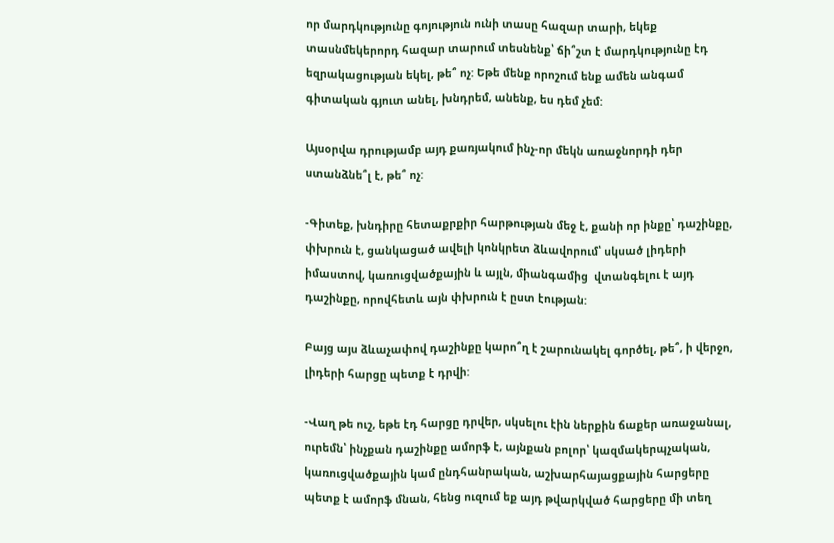որ մարդկությունը գոյություն ունի տասը հազար տարի, եկեք տասնմեկերորդ հազար տարում տեսնենք՝ ճի՞շտ է մարդկությունը էդ եզրակացության եկել, թե՞ ոչ: Եթե մենք որոշում ենք ամեն անգամ գիտական գյուտ անել, խնդրեմ, անենք, ես դեմ չեմ:

Այսօրվա դրությամբ այդ քառյակում ինչ-որ մեկն առաջնորդի դեր ստանձնե՞լ է, թե՞ ոչ:

-Գիտեք, խնդիրը հետաքրքիր հարթության մեջ է, քանի որ ինքը՝ դաշինքը, փխրուն է, ցանկացած ավելի կոնկրետ ձևավորում՝ սկսած լիդերի իմաստով, կառուցվածքային և այլն, միանգամից  վտանգելու է այդ դաշինքը, որովհետև այն փխրուն է ըստ էության:

Բայց այս ձևաչափով դաշինքը կարո՞ղ է շարունակել գործել, թե՞, ի վերջո, լիդերի հարցը պետք է դրվի:

-Վաղ թե ուշ, եթե էդ հարցը դրվեր, սկսելու էին ներքին ճաքեր առաջանալ, ուրեմն՝ ինչքան դաշինքը ամորֆ է, այնքան բոլոր՝ կազմակերպչական, կառուցվածքային կամ ընդհանրական, աշխարհայացքային հարցերը պետք է ամորֆ մնան, հենց ուզում եք այդ թվարկված հարցերը մի տեղ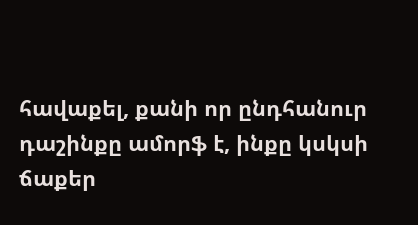հավաքել, քանի որ ընդհանուր դաշինքը ամորֆ է, ինքը կսկսի ճաքեր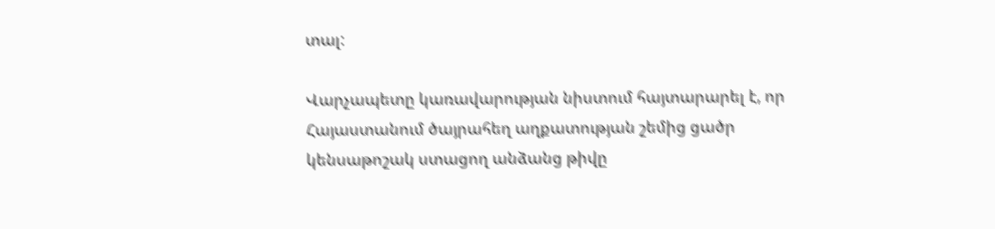տալ:

Վարչապետը կառավարության նիստում հայտարարել է, որ Հայաստանում ծայրահեղ աղքատության շեմից ցածր կենսաթոշակ ստացող անձանց թիվը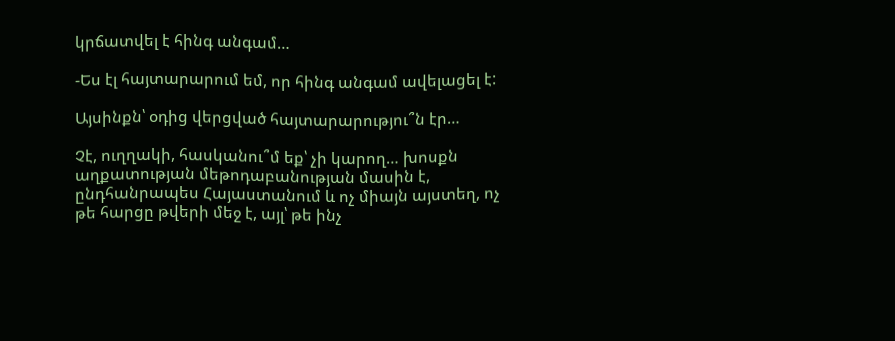կրճատվել է հինգ անգամ…

-Ես էլ հայտարարում եմ, որ հինգ անգամ ավելացել է:

Այսինքն՝ օդից վերցված հայտարարությու՞ն էր…

Չէ, ուղղակի, հասկանու՞մ եք՝ չի կարող… խոսքն աղքատության մեթոդաբանության մասին է, ընդհանրապես Հայաստանում և ոչ միայն այստեղ, ոչ թե հարցը թվերի մեջ է, այլ՝ թե ինչ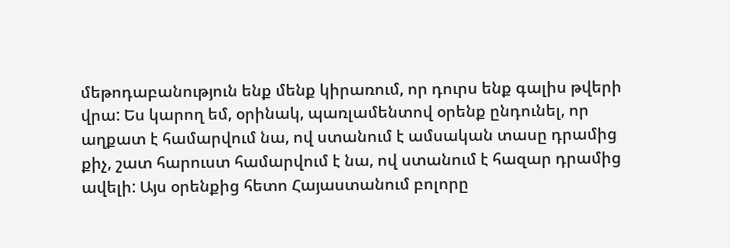մեթոդաբանություն ենք մենք կիրառում, որ դուրս ենք գալիս թվերի վրա: Ես կարող եմ, օրինակ, պառլամենտով օրենք ընդունել, որ աղքատ է համարվում նա, ով ստանում է ամսական տասը դրամից քիչ, շատ հարուստ համարվում է նա, ով ստանում է հազար դրամից ավելի: Այս օրենքից հետո Հայաստանում բոլորը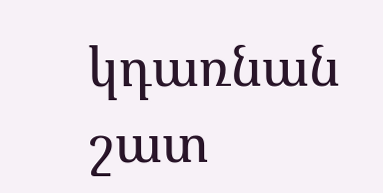կդառնան շատ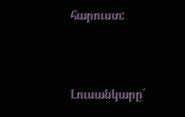հարուստ:



Լուսանկարը`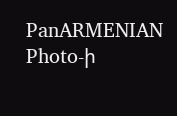PanARMENIAN Photo-ի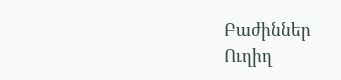Բաժիններ
Ուղիղ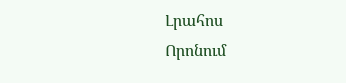Լրահոս
Որոնում